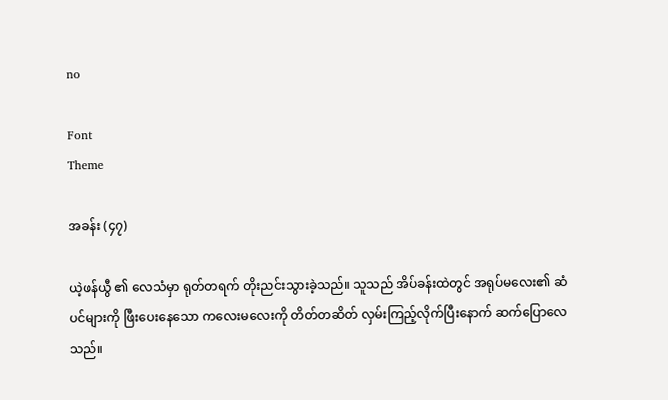no

Font
Theme

အခန်း (၄၇)

ယဲ့ဖန်ယွီ ၏ လေသံမှာ ရုတ်တရက် တိုးညင်းသွားခဲ့သည်။ သူသည် အိပ်ခန်းထဲတွင် အရုပ်မလေး၏ ဆံပင်များကို ဖြီးပေးနေသော ကလေးမလေးကို တိတ်တဆိတ် လှမ်းကြည့်လိုက်ပြီးနောက် ဆက်ပြောလေသည်။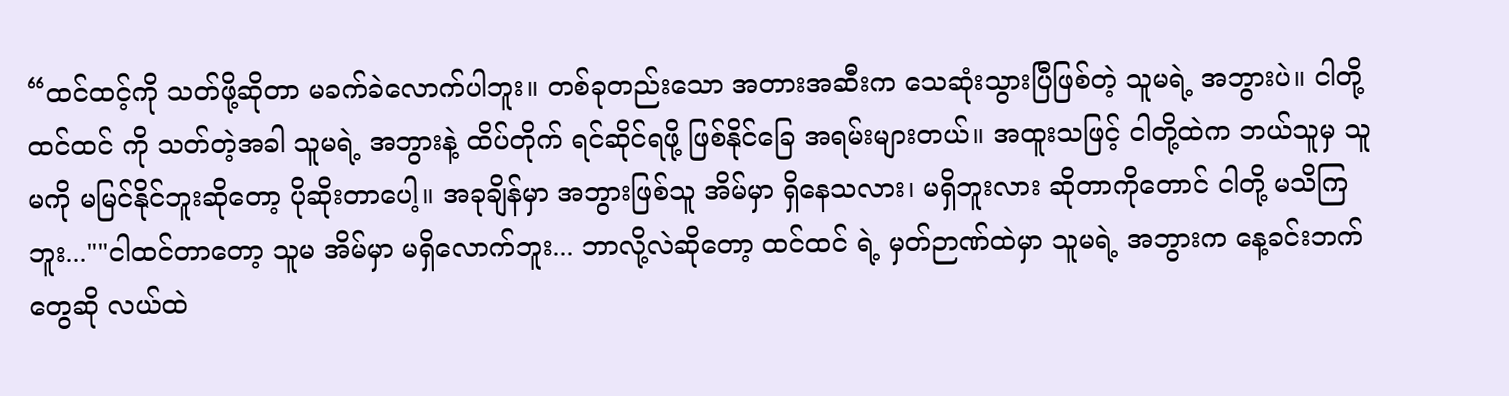“ထင်ထင့်ကို သတ်ဖို့ဆိုတာ မခက်ခဲလောက်ပါဘူး။ တစ်ခုတည်းသော အတားအဆီးက သေဆုံးသွားပြီဖြစ်တဲ့ သူမရဲ့ အဘွားပဲ။ ငါတို့ ထင်ထင် ကို သတ်တဲ့အခါ သူမရဲ့ အဘွားနဲ့ ထိပ်တိုက် ရင်ဆိုင်ရဖို့ ဖြစ်နိုင်ခြေ အရမ်းများတယ်။ အထူးသဖြင့် ငါတို့ထဲက ဘယ်သူမှ သူမကို မမြင်နိုင်ဘူးဆိုတော့ ပိုဆိုးတာပေါ့။ အခုချိန်မှာ အဘွားဖြစ်သူ အိမ်မှာ ရှိနေသလား၊ မရှိဘူးလား ဆိုတာကိုတောင် ငါတို့ မသိကြဘူး...""ငါထင်တာတော့ သူမ အိမ်မှာ မရှိလောက်ဘူး... ဘာလို့လဲဆိုတော့ ထင်ထင် ရဲ့ မှတ်ဉာဏ်ထဲမှာ သူမရဲ့ အဘွားက နေ့ခင်းဘက်တွေဆို လယ်ထဲ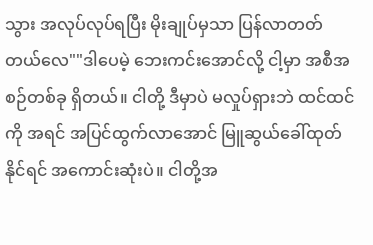သွား အလုပ်လုပ်ရပြီး မိုးချုပ်မှသာ ပြန်လာတတ်တယ်လေ""ဒါပေမဲ့ ဘေးကင်းအောင်လို့ ငါ့မှာ အစီအစဉ်တစ်ခု ရှိတယ်။ ငါတို့ ဒီမှာပဲ မလှုပ်ရှားဘဲ ထင်ထင် ကို အရင် အပြင်ထွက်လာအောင် မြူဆွယ်ခေါ်ထုတ်နိုင်ရင် အကောင်းဆုံးပဲ။ ငါတို့အ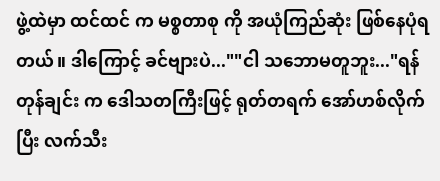ဖွဲ့ထဲမှာ ထင်ထင် က မစ္စတာစု ကို အယုံကြည်ဆုံး ဖြစ်နေပုံရတယ်။ ဒါကြောင့် ခင်ဗျားပဲ...""ငါ သဘောမတူဘူး..."ရန်တုန်ချင်း က ဒေါသတကြီးဖြင့် ရုတ်တရက် အော်ဟစ်လိုက်ပြီး လက်သီး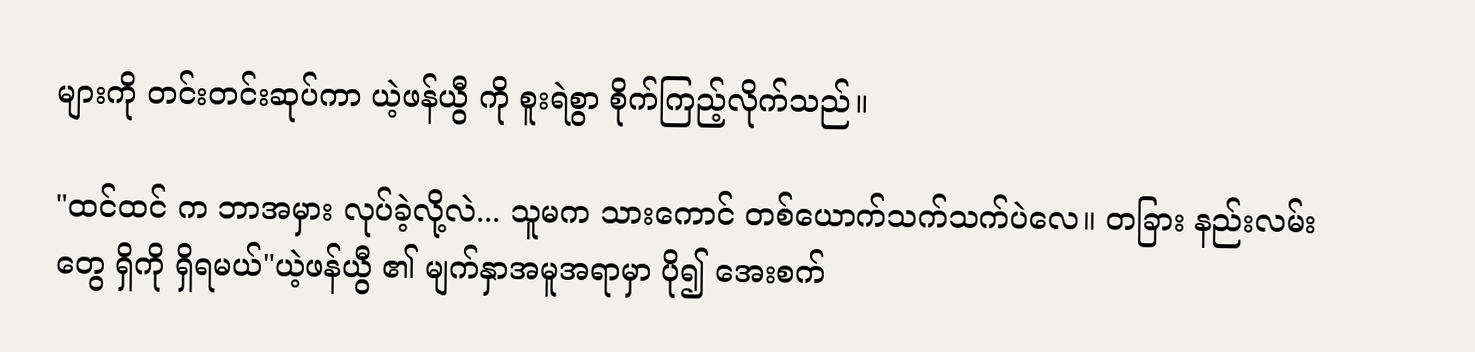များကို တင်းတင်းဆုပ်ကာ ယဲ့ဖန်ယွီ ကို စူးရဲစွာ စိုက်ကြည့်လိုက်သည်။

"ထင်ထင် က ဘာအမှား လုပ်ခဲ့လို့လဲ... သူမက သားကောင် တစ်ယောက်သက်သက်ပဲလေ။ တခြား နည်းလမ်းတွေ ရှိကို ရှိရမယ်"ယဲ့ဖန်ယွီ ၏ မျက်နှာအမူအရာမှာ ပို၍ အေးစက်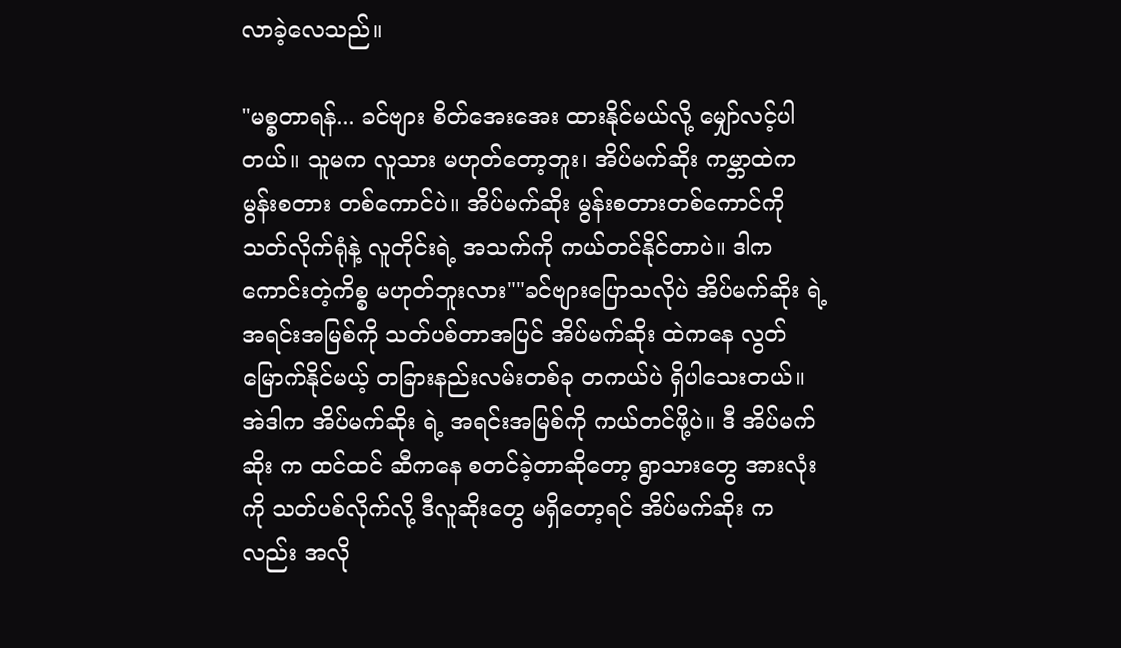လာခဲ့လေသည်။

"မစ္စတာရန်... ခင်ဗျား စိတ်အေးအေး ထားနိုင်မယ်လို့ မျှော်လင့်ပါတယ်။ သူမက လူသား မဟုတ်တော့ဘူး၊ အိပ်မက်ဆိုး ကမ္ဘာထဲက မွန်းစတား တစ်ကောင်ပဲ။ အိပ်မက်ဆိုး မွန်းစတားတစ်ကောင်ကို သတ်လိုက်ရုံနဲ့ လူတိုင်းရဲ့ အသက်ကို ကယ်တင်နိုင်တာပဲ။ ဒါက ကောင်းတဲ့ကိစ္စ မဟုတ်ဘူးလား""ခင်ဗျားပြောသလိုပဲ အိပ်မက်ဆိုး ရဲ့ အရင်းအမြစ်ကို သတ်ပစ်တာအပြင် အိပ်မက်ဆိုး ထဲကနေ လွတ်မြောက်နိုင်မယ့် တခြားနည်းလမ်းတစ်ခု တကယ်ပဲ ရှိပါသေးတယ်။ အဲဒါက အိပ်မက်ဆိုး ရဲ့ အရင်းအမြစ်ကို ကယ်တင်ဖို့ပဲ။ ဒီ အိပ်မက်ဆိုး က ထင်ထင် ဆီကနေ စတင်ခဲ့တာဆိုတော့ ရွာသားတွေ အားလုံးကို သတ်ပစ်လိုက်လို့ ဒီလူဆိုးတွေ မရှိတော့ရင် အိပ်မက်ဆိုး ကလည်း အလို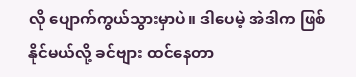လို ပျောက်ကွယ်သွားမှာပဲ။ ဒါပေမဲ့ အဲဒါက ဖြစ်နိုင်မယ်လို့ ခင်ဗျား ထင်နေတာ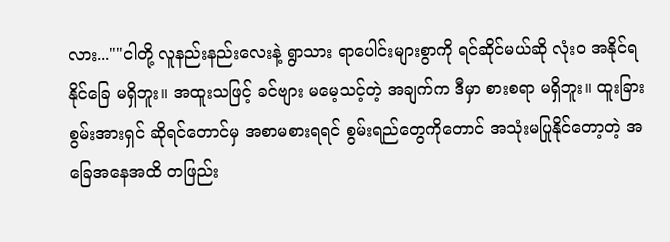လား...""ငါတို့ လူနည်းနည်းလေးနဲ့ ရွာသား ရာပေါင်းများစွာကို ရင်ဆိုင်မယ်ဆို လုံးဝ အနိုင်ရနိုင်ခြေ မရှိဘူး။ အထူးသဖြင့် ခင်ဗျား မမေ့သင့်တဲ့ အချက်က ဒီမှာ စားစရာ မရှိဘူး။ ထူးခြားစွမ်းအားရှင် ဆိုရင်တောင်မှ အစာမစားရရင် စွမ်းရည်တွေကိုတောင် အသုံးမပြုနိုင်တော့တဲ့ အခြေအနေအထိ တဖြည်း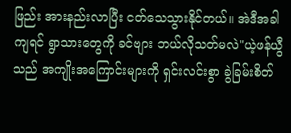ဖြည်း အားနည်းလာပြီး ငတ်သေသွားနိုင်တယ်။ အဲဒီအခါကျရင် ရွာသားတွေကို ခင်ဗျား ဘယ်လိုသတ်မလဲ"ယဲ့ဖန်ယွီ သည် အကျိုးအကြောင်းများကို ရှင်းလင်းစွာ ခွဲခြမ်းစိတ်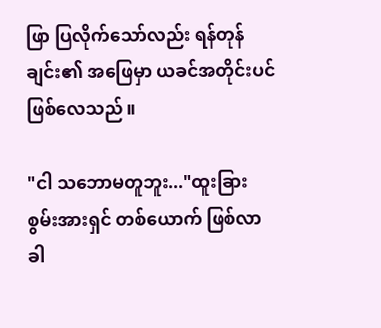ဖြာ ပြလိုက်သော်လည်း ရန်တုန်ချင်း၏ အဖြေမှာ ယခင်အတိုင်းပင် ဖြစ်လေသည်။

"ငါ သဘောမတူဘူး..."ထူးခြားစွမ်းအားရှင် တစ်ယောက် ဖြစ်လာခါ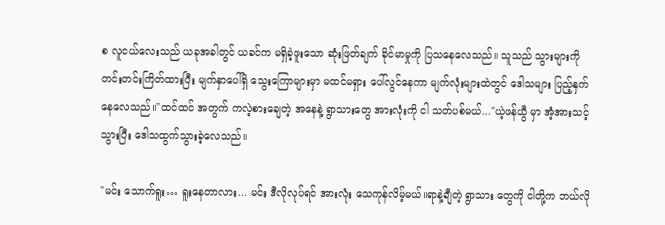စ လူငယ်လေးသည် ယခုအခါတွင် ယခင်က မရှိခဲ့ဖူးသော ဆုံးဖြတ်ချက် ခိုင်မာမှုကို ပြသနေလေသည်။ သူသည် သွားများကို တင်းတင်းကြိတ်ထားပြီး မျက်နှာပေါ်ရှိ သွေးကြောများမှာ မထင်မရှား ပေါ်လွင်နေကာ မျက်လုံးများထဲတွင် ဒေါသများ ပြည့်နှက်နေလေသည်။"ထင်ထင် အတွက် ကလဲ့စားချေတဲ့ အနေနဲ့ ရွာသားတွေ အားလုံးကို ငါ သတ်ပစ်မယ်..."ယဲ့ဖန်ယွီ မှာ အံ့အားသင့်သွားပြီး ဒေါသထွက်သွားခဲ့လေသည်။

"မင်း သောက်ရူး… ရူးနေတာလား... မင်း ဒီလိုလုပ်ရင် အားလုံး သေကုန်လိမ့်မယ်။ရာနဲ့ချီတဲ့ ရွာသား တွေကို ငါတို့က ဘယ်လို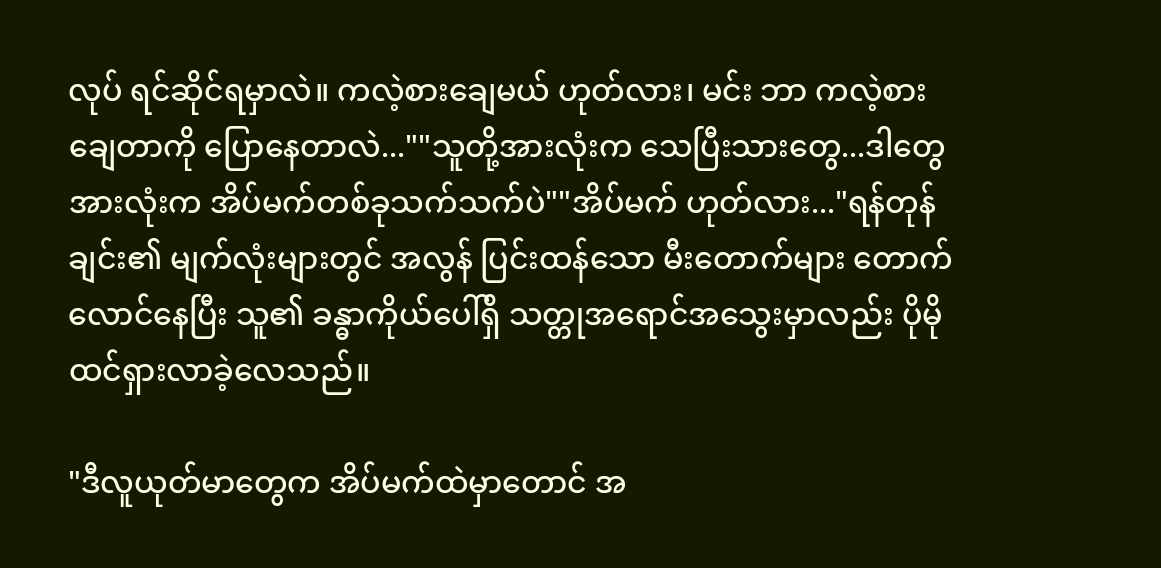လုပ် ရင်ဆိုင်ရမှာလဲ။ ကလဲ့စားချေမယ် ဟုတ်လား၊ မင်း ဘာ ကလဲ့စားချေတာကို ပြောနေတာလဲ...""သူတို့အားလုံးက သေပြီးသားတွေ...ဒါတွေ အားလုံးက အိပ်မက်တစ်ခုသက်သက်ပဲ""အိပ်မက် ဟုတ်လား..."ရန်တုန်ချင်း၏ မျက်လုံးများတွင် အလွန် ပြင်းထန်သော မီးတောက်များ တောက်လောင်နေပြီး သူ၏ ခန္ဓာကိုယ်ပေါ်ရှိ သတ္တုအရောင်အသွေးမှာလည်း ပိုမို ထင်ရှားလာခဲ့လေသည်။

"ဒီလူယုတ်မာတွေက အိပ်မက်ထဲမှာတောင် အ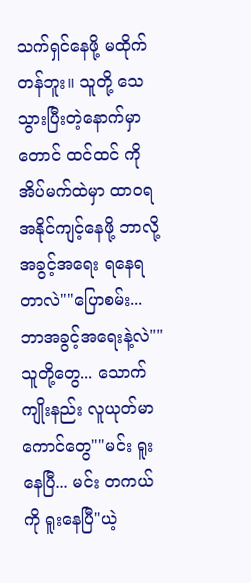သက်ရှင်နေဖို့ မထိုက်တန်ဘူး။ သူတို့ သေသွားပြီးတဲ့နောက်မှာတောင် ထင်ထင် ကို အိပ်မက်ထဲမှာ ထာဝရ အနိုင်ကျင့်နေဖို့ ဘာလို့ အခွင့်အရေး ရနေရတာလဲ""ပြောစမ်း... ဘာအခွင့်အရေးနဲ့လဲ""သူတို့တွေ... သောက်ကျိုးနည်း လူယုတ်မာကောင်တွေ""မင်း ရူးနေပြီ... မင်း တကယ်ကို ရူးနေပြီ"ယဲ့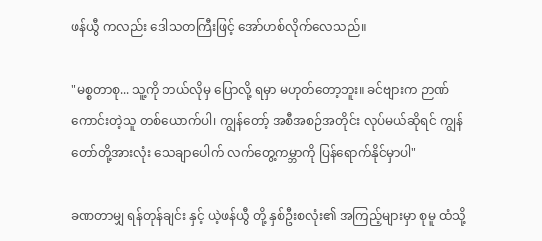ဖန်ယွီ ကလည်း ဒေါသတကြီးဖြင့် အော်ဟစ်လိုက်လေသည်။

"မစ္စတာစု... သူ့ကို ဘယ်လိုမှ ပြောလို့ ရမှာ မဟုတ်တော့ဘူး။ ခင်ဗျားက ဉာဏ်ကောင်းတဲ့သူ တစ်ယောက်ပါ၊ ကျွန်တော့် အစီအစဉ်အတိုင်း လုပ်မယ်ဆိုရင် ကျွန်တော်တို့အားလုံး သေချာပေါက် လက်တွေ့ကမ္ဘာကို ပြန်ရောက်နိုင်မှာပါ"

ခဏတာမျှ ရန်တုန်ချင်း နှင့် ယဲ့ဖန်ယွီ တို့ နှစ်ဦးစလုံး၏ အကြည့်များမှာ စုမူ ထံသို့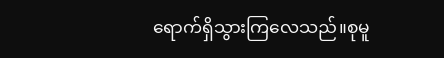ရောက်ရှိသွားကြလေသည်။စုမူ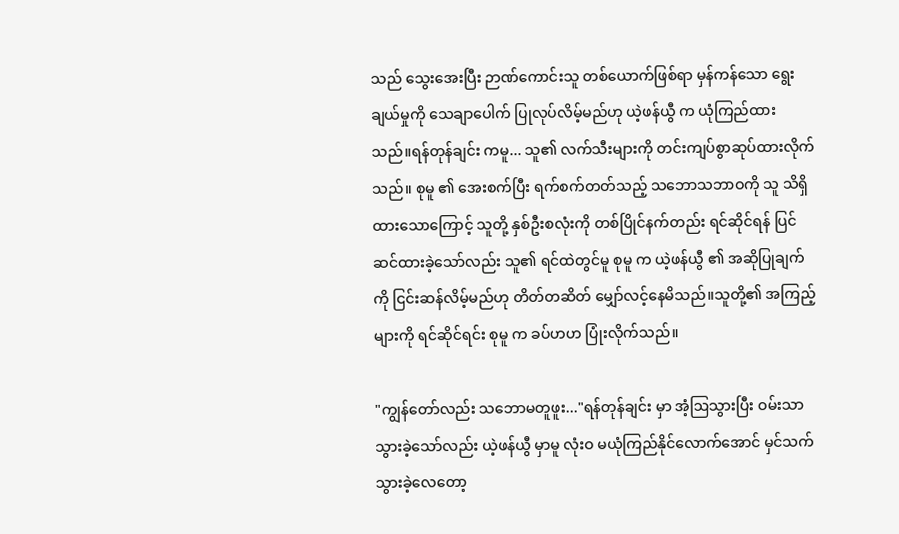သည် သွေးအေးပြီး ဉာဏ်ကောင်းသူ တစ်ယောက်ဖြစ်ရာ မှန်ကန်သော ရွေးချယ်မှုကို သေချာပေါက် ပြုလုပ်လိမ့်မည်ဟု ယဲ့ဖန်ယွီ က ယုံကြည်ထားသည်။ရန်တုန်ချင်း ကမူ... သူ၏ လက်သီးများကို တင်းကျပ်စွာဆုပ်ထားလိုက်သည်။ စုမူ ၏ အေးစက်ပြီး ရက်စက်တတ်သည့် သဘောသဘာဝကို သူ သိရှိထားသောကြောင့် သူတို့ နှစ်ဦးစလုံးကို တစ်ပြိုင်နက်တည်း ရင်ဆိုင်ရန် ပြင်ဆင်ထားခဲ့သော်လည်း သူ၏ ရင်ထဲတွင်မူ စုမူ က ယဲ့ဖန်ယွီ ၏ အဆိုပြုချက်ကို ငြင်းဆန်လိမ့်မည်ဟု တိတ်တဆိတ် မျှော်လင့်နေမိသည်။သူတို့၏ အကြည့်များကို ရင်ဆိုင်ရင်း စုမူ က ခပ်ဟဟ ပြုံးလိုက်သည်။

"ကျွန်တော်လည်း သဘောမတူဖူး..."ရန်တုန်ချင်း မှာ အံ့ဩသွားပြီး ဝမ်းသာသွားခဲ့သော်လည်း ယဲ့ဖန်ယွီ မှာမူ လုံးဝ မယုံကြည်နိုင်လောက်အောင် မှင်သက်သွားခဲ့လေတော့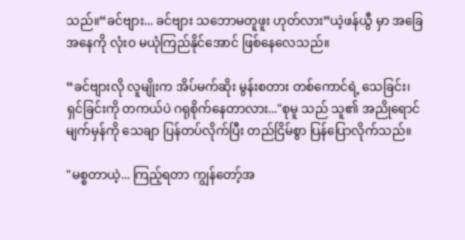သည်။“ခင်ဗျား... ခင်ဗျား သဘောမတူဖူး ဟုတ်လား”ယဲ့ဖန်ယွီ မှာ အခြေအနေကို လုံးဝ မယုံကြည်နိုင်အောင် ဖြစ်နေလေသည်။

“ခင်ဗျားလို လူမျိုးက အိပ်မက်ဆိုး မွန်းစတား တစ်ကောင်ရဲ့ သေခြင်း၊ ရှင်ခြင်းကို တကယ်ပဲ ဂရုစိုက်နေတာလား..."စုမူ သည် သူ၏ အညိုရောင် မျက်မှန်ကို သေချာ ပြန်တပ်လိုက်ပြီး တည်ငြိမ်စွာ ပြန်ပြောလိုက်သည်။

"မစ္စတာယဲ့... ကြည့်ရတာ ကျွန်တော့်အ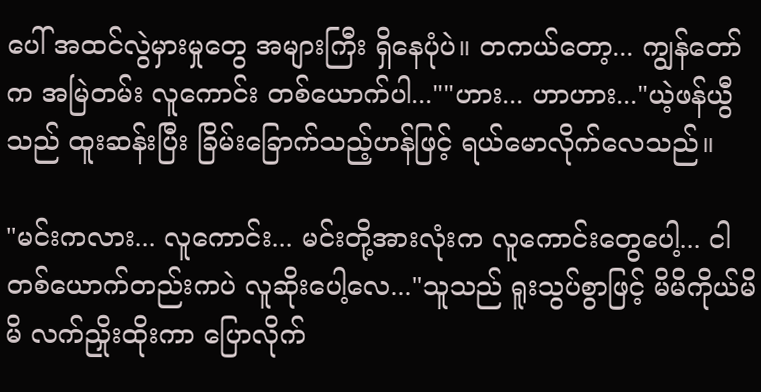ပေါ် အထင်လွဲမှားမှုတွေ အများကြီး ရှိနေပုံပဲ။ တကယ်တော့... ကျွန်တော်က အမြဲတမ်း လူကောင်း တစ်ယောက်ပါ...""ဟား... ဟာဟား..."ယဲ့ဖန်ယွီ သည် ထူးဆန်းပြီး ခြိမ်းခြောက်သည့်ဟန်ဖြင့် ရယ်မောလိုက်လေသည်။

"မင်းကလား... လူကောင်း... မင်းတို့အားလုံးက လူကောင်းတွေပေါ့... ငါ တစ်ယောက်တည်းကပဲ လူဆိုးပေါ့လေ..."သူသည် ရူးသွပ်စွာဖြင့် မိမိကိုယ်မိမိ လက်ညှိုးထိုးကာ ပြောလိုက်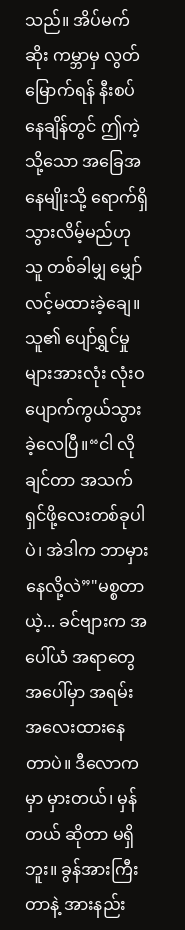သည်။ အိပ်မက်ဆိုး ကမ္ဘာမှ လွတ်မြောက်ရန် နီးစပ်နေချိန်တွင် ဤကဲ့သို့သော အခြေအနေမျိုးသို့ ရောက်ရှိသွားလိမ့်မည်ဟု သူ တစ်ခါမျှ မျှော်လင့်မထားခဲ့ချေ။ သူ၏ ပျော်ရွှင်မှုများအားလုံး လုံးဝ ပျောက်ကွယ်သွားခဲ့လေပြီ။“ငါ လိုချင်တာ အသက်ရှင်ဖို့လေးတစ်ခုပါပဲ၊ အဲဒါက ဘာမှားနေလို့လဲ”"မစ္စတာယဲ့... ခင်ဗျားက အပေါ်ယံ အရာတွေအပေါ်မှာ အရမ်း အလေးထားနေတာပဲ။ ဒီလောကမှာ မှားတယ်၊ မှန်တယ် ဆိုတာ မရှိဘူး။ ခွန်အားကြီးတာနဲ့ အားနည်း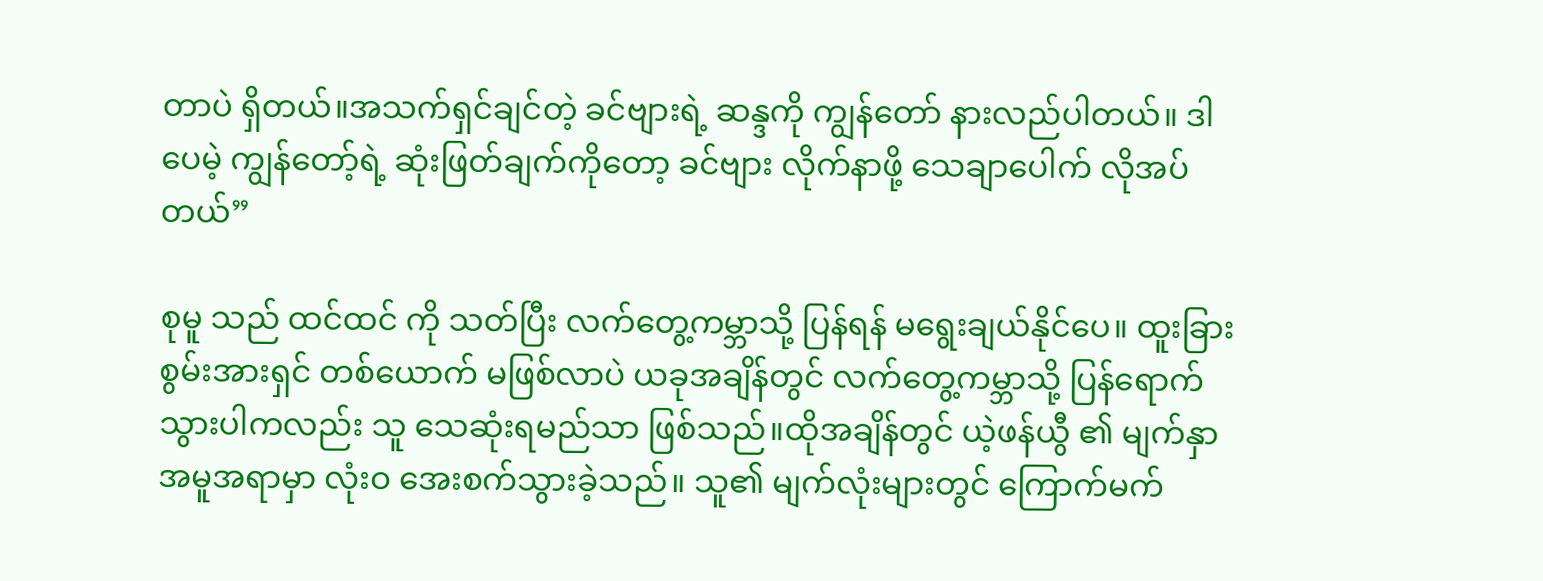တာပဲ ရှိတယ်။အသက်ရှင်ချင်တဲ့ ခင်ဗျားရဲ့ ဆန္ဒကို ကျွန်တော် နားလည်ပါတယ်။ ဒါပေမဲ့ ကျွန်တော့်ရဲ့ ဆုံးဖြတ်ချက်ကိုတော့ ခင်ဗျား လိုက်နာဖို့ သေချာပေါက် လိုအပ်တယ်”

စုမူ သည် ထင်ထင် ကို သတ်ပြီး လက်တွေ့ကမ္ဘာသို့ ပြန်ရန် မရွေးချယ်နိုင်ပေ။ ထူးခြားစွမ်းအားရှင် တစ်ယောက် မဖြစ်လာပဲ ယခုအချိန်တွင် လက်တွေ့ကမ္ဘာသို့ ပြန်ရောက်သွားပါကလည်း သူ သေဆုံးရမည်သာ ဖြစ်သည်။ထိုအချိန်တွင် ယဲ့ဖန်ယွီ ၏ မျက်နှာအမူအရာမှာ လုံးဝ အေးစက်သွားခဲ့သည်။ သူ၏ မျက်လုံးများတွင် ကြောက်မက်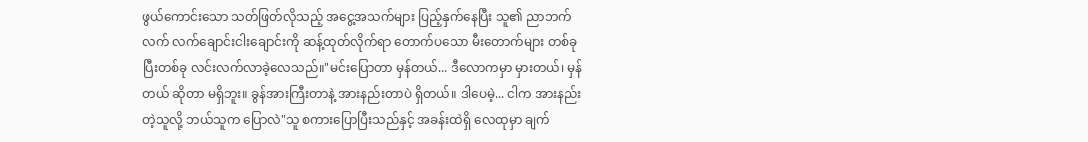ဖွယ်ကောင်းသော သတ်ဖြတ်လိုသည့် အငွေ့အသက်များ ပြည့်နှက်နေပြီး သူ၏ ညာဘက်လက် လက်ချောင်းငါးချောင်းကို ဆန့်ထုတ်လိုက်ရာ တောက်ပသော မီးတောက်များ တစ်ခုပြီးတစ်ခု လင်းလက်လာခဲ့လေသည်။"မင်းပြောတာ မှန်တယ်... ဒီလောကမှာ မှားတယ်၊ မှန်တယ် ဆိုတာ မရှိဘူး။ ခွန်အားကြီးတာနဲ့ အားနည်းတာပဲ ရှိတယ်။ ဒါပေမဲ့... ငါက အားနည်းတဲ့သူလို့ ဘယ်သူက ပြောလဲ"သူ စကားပြောပြီးသည်နှင့် အခန်းထဲရှိ လေထုမှာ ချက်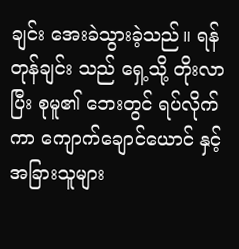ချင်း အေးခဲသွားခဲ့သည်။ ရန်တုန်ချင်း သည် ရှေ့သို့ တိုးလာပြီး စုမူ၏ ဘေးတွင် ရပ်လိုက်ကာ ကျောက်ချောင်ယောင် နှင့် အခြားသူများ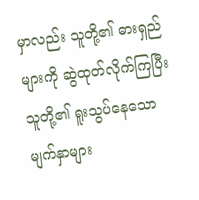မှာလည်း သူတို့၏ ဓားရှည်များကို ဆွဲထုတ်လိုက်ကြပြီး သူတို့၏ ရူးသွပ်နေသော မျက်နှာများ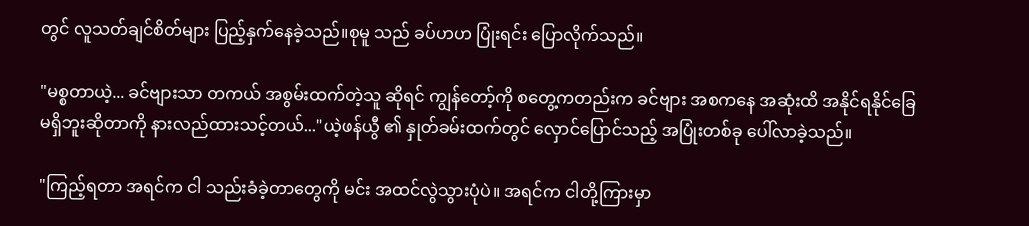တွင် လူသတ်ချင်စိတ်များ ပြည့်နှက်နေခဲ့သည်။စုမူ သည် ခပ်ဟဟ ပြုံးရင်း ပြောလိုက်သည်။

"မစ္စတာယဲ့... ခင်ဗျားသာ တကယ် အစွမ်းထက်တဲ့သူ ဆိုရင် ကျွန်တော့်ကို စတွေ့ကတည်းက ခင်ဗျား အစကနေ အဆုံးထိ အနိုင်ရနိုင်ခြေ မရှိဘူးဆိုတာကို နားလည်ထားသင့်တယ်..."ယဲ့ဖန်ယွီ ၏ နှုတ်ခမ်းထက်တွင် လှောင်ပြောင်သည့် အပြုံးတစ်ခု ပေါ်လာခဲ့သည်။

"ကြည့်ရတာ အရင်က ငါ သည်းခံခဲ့တာတွေကို မင်း အထင်လွဲသွားပုံပဲ။ အရင်က ငါတို့ကြားမှာ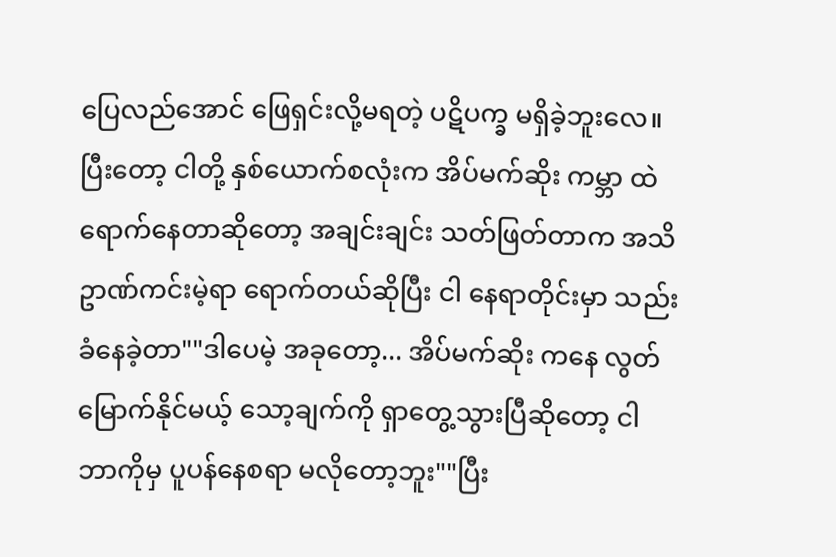ပြေလည်အောင် ဖြေရှင်းလို့မရတဲ့ ပဋိပက္ခ မရှိခဲ့ဘူးလေ။ ပြီးတော့ ငါတို့ နှစ်ယောက်စလုံးက အိပ်မက်ဆိုး ကမ္ဘာ ထဲ ရောက်နေတာဆိုတော့ အချင်းချင်း သတ်ဖြတ်တာက အသိဥာဏ်ကင်းမဲ့ရာ ရောက်တယ်ဆိုပြီး ငါ နေရာတိုင်းမှာ သည်းခံနေခဲ့တာ""ဒါပေမဲ့ အခုတော့... အိပ်မက်ဆိုး ကနေ လွတ်မြောက်နိုင်မယ့် သော့ချက်ကို ရှာတွေ့သွားပြီဆိုတော့ ငါ ဘာကိုမှ ပူပန်နေစရာ မလိုတော့ဘူး""ပြီး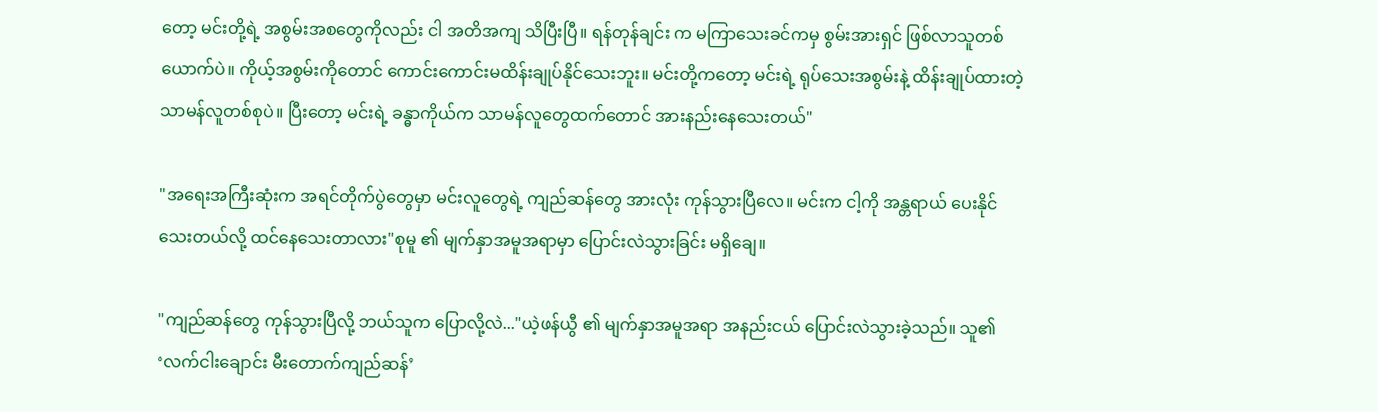တော့ မင်းတို့ရဲ့ အစွမ်းအစတွေကိုလည်း ငါ အတိအကျ သိပြီးပြီ။ ရန်တုန်ချင်း က မကြာသေးခင်ကမှ စွမ်းအားရှင် ဖြစ်လာသူတစ်ယောက်ပဲ။ ကိုယ့်အစွမ်းကိုတောင် ကောင်းကောင်းမထိန်းချုပ်နိုင်သေးဘူး။ မင်းတို့ကတော့ မင်းရဲ့ ရုပ်သေးအစွမ်းနဲ့ ထိန်းချုပ်ထားတဲ့ သာမန်လူတစ်စုပဲ။ ပြီးတော့ မင်းရဲ့ ခန္ဓာကိုယ်က သာမန်လူတွေထက်တောင် အားနည်းနေသေးတယ်"

"အရေးအကြီးဆုံးက အရင်တိုက်ပွဲတွေမှာ မင်းလူတွေရဲ့ ကျည်ဆန်တွေ အားလုံး ကုန်သွားပြီလေ။ မင်းက ငါ့ကို အန္တရာယ် ပေးနိုင်သေးတယ်လို့ ထင်နေသေးတာလား"စုမူ ၏ မျက်နှာအမူအရာမှာ ပြောင်းလဲသွားခြင်း မရှိချေ။

"ကျည်ဆန်တွေ ကုန်သွားပြီလို့ ဘယ်သူက ပြောလို့လဲ..."ယဲ့ဖန်ယွီ ၏ မျက်နှာအမူအရာ အနည်းငယ် ပြောင်းလဲသွားခဲ့သည်။ သူ၏ ‘လက်ငါးချောင်း မီးတောက်ကျည်ဆန်’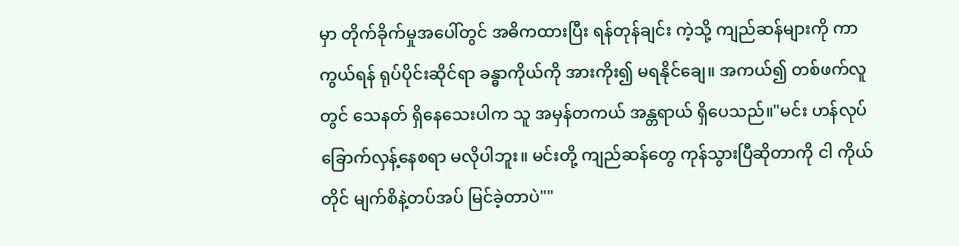မှာ တိုက်ခိုက်မှုအပေါ်တွင် အဓိကထားပြီး ရန်တုန်ချင်း ကဲ့သို့ ကျည်ဆန်များကို ကာကွယ်ရန် ရုပ်ပိုင်းဆိုင်ရာ ခန္ဓာကိုယ်ကို အားကိုး၍ မရနိုင်ချေ။ အကယ်၍ တစ်ဖက်လူတွင် သေနတ် ရှိနေသေးပါက သူ အမှန်တကယ် အန္တရာယ် ရှိပေသည်။"မင်း ဟန်လုပ် ခြောက်လှန့်နေစရာ မလိုပါဘူး။ မင်းတို့ ကျည်ဆန်တွေ ကုန်သွားပြီဆိုတာကို ငါ ကိုယ်တိုင် မျက်စိနဲ့တပ်အပ် မြင်ခဲ့တာပဲ""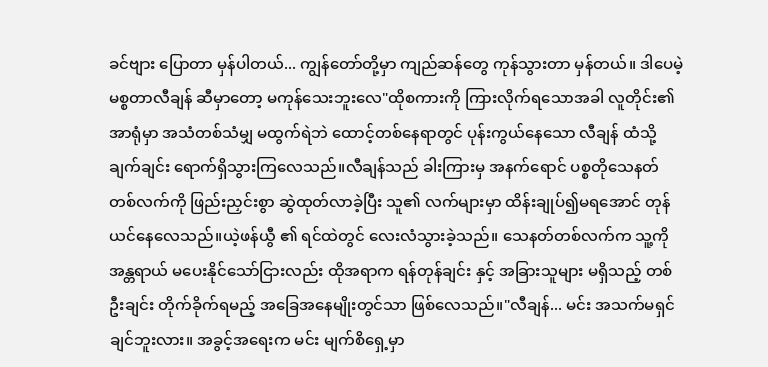ခင်ဗျား ပြောတာ မှန်ပါတယ်... ကျွန်တော်တို့မှာ ကျည်ဆန်တွေ ကုန်သွားတာ မှန်တယ်။ ဒါပေမဲ့ မစ္စတာလီချန် ဆီမှာတော့ မကုန်သေးဘူးလေ"ထိုစကားကို ကြားလိုက်ရသောအခါ လူတိုင်း၏ အာရုံမှာ အသံတစ်သံမျှ မထွက်ရဲဘဲ ထောင့်တစ်နေရာတွင် ပုန်းကွယ်နေသော လီချန် ထံသို့ ချက်ချင်း ရောက်ရှိသွားကြလေသည်။လီချန်သည် ခါးကြားမှ အနက်ရောင် ပစ္စတိုသေနတ် တစ်လက်ကို ဖြည်းညှင်းစွာ ဆွဲထုတ်လာခဲ့ပြီး သူ၏ လက်များမှာ ထိန်းချုပ်၍မရအောင် တုန်ယင်နေလေသည်။ယဲ့ဖန်ယွီ ၏ ရင်ထဲတွင် လေးလံသွားခဲ့သည်။ သေနတ်တစ်လက်က သူ့ကို အန္တရာယ် မပေးနိုင်သော်ငြားလည်း ထိုအရာက ရန်တုန်ချင်း နှင့် အခြားသူများ မရှိသည့် တစ်ဦးချင်း တိုက်ခိုက်ရမည့် အခြေအနေမျိုးတွင်သာ ဖြစ်လေသည်။"လီချန်... မင်း အသက်မရှင်ချင်ဘူးလား။ အခွင့်အရေးက မင်း မျက်စိရှေ့မှာ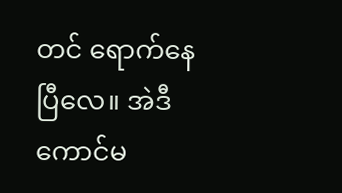တင် ရောက်နေပြီလေ။ အဲဒီ ကောင်မ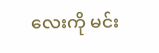လေးကို မင်း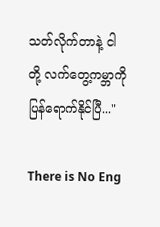သတ်လိုက်တာနဲ့ ငါတို့ လက်တွေ့ကမ္ဘာကို ပြန်ရောက်နိုင်ပြီ..."

There is No Eng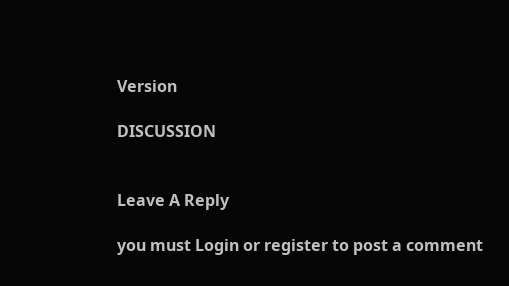Version

DISCUSSION


Leave A Reply

you must Login or register to post a comment